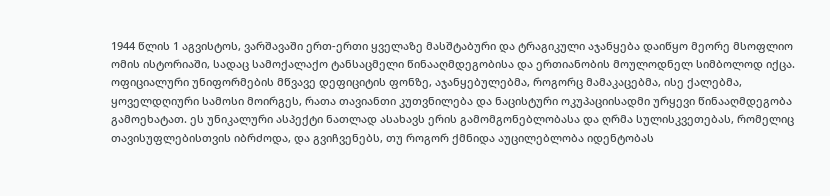1944 წლის 1 აგვისტოს, ვარშავაში ერთ-ერთი ყველაზე მასშტაბური და ტრაგიკული აჯანყება დაიწყო მეორე მსოფლიო ომის ისტორიაში, სადაც სამოქალაქო ტანსაცმელი წინააღმდეგობისა და ერთიანობის მოულოდნელ სიმბოლოდ იქცა. ოფიციალური უნიფორმების მწვავე დეფიციტის ფონზე, აჯანყებულებმა, როგორც მამაკაცებმა, ისე ქალებმა, ყოველდღიური სამოსი მოირგეს, რათა თავიანთი კუთვნილება და ნაცისტური ოკუპაციისადმი ურყევი წინააღმდეგობა გამოეხატათ. ეს უნიკალური ასპექტი ნათლად ასახავს ერის გამომგონებლობასა და ღრმა სულისკვეთებას, რომელიც თავისუფლებისთვის იბრძოდა, და გვიჩვენებს, თუ როგორ ქმნიდა აუცილებლობა იდენტობას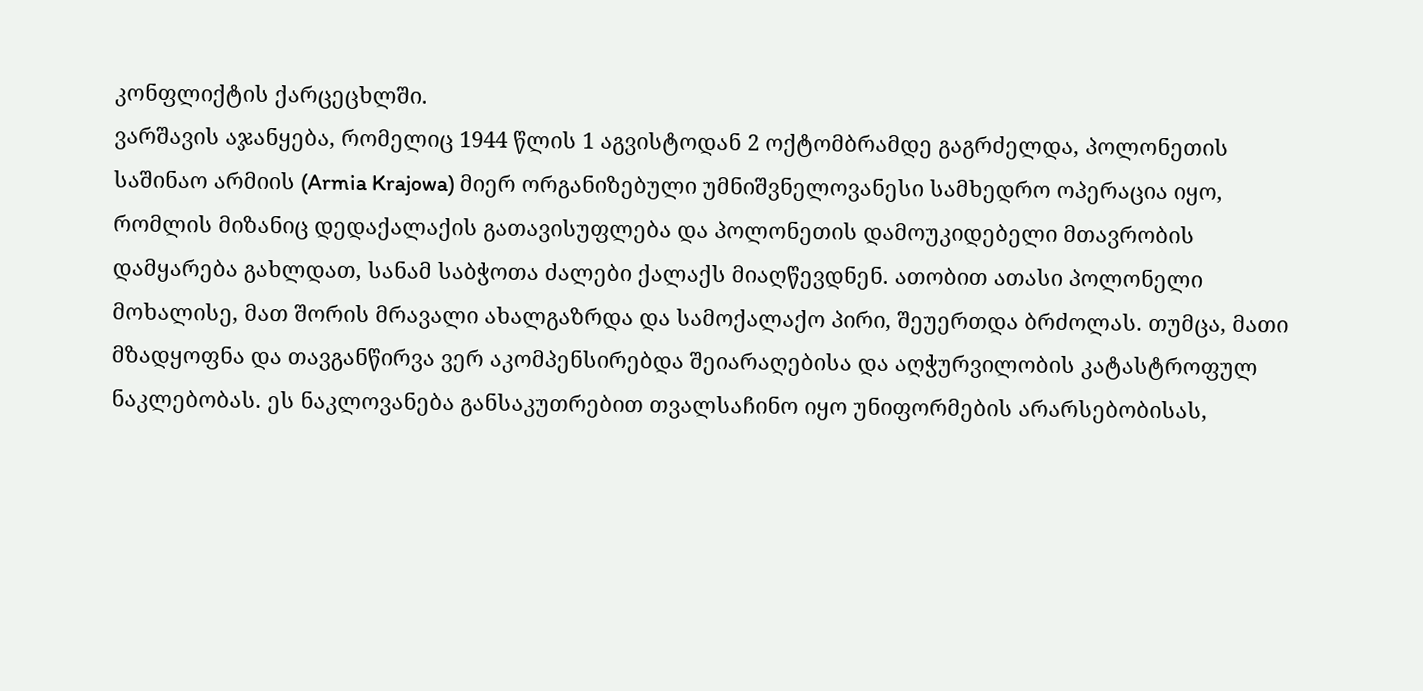კონფლიქტის ქარცეცხლში.
ვარშავის აჯანყება, რომელიც 1944 წლის 1 აგვისტოდან 2 ოქტომბრამდე გაგრძელდა, პოლონეთის საშინაო არმიის (Armia Krajowa) მიერ ორგანიზებული უმნიშვნელოვანესი სამხედრო ოპერაცია იყო, რომლის მიზანიც დედაქალაქის გათავისუფლება და პოლონეთის დამოუკიდებელი მთავრობის დამყარება გახლდათ, სანამ საბჭოთა ძალები ქალაქს მიაღწევდნენ. ათობით ათასი პოლონელი მოხალისე, მათ შორის მრავალი ახალგაზრდა და სამოქალაქო პირი, შეუერთდა ბრძოლას. თუმცა, მათი მზადყოფნა და თავგანწირვა ვერ აკომპენსირებდა შეიარაღებისა და აღჭურვილობის კატასტროფულ ნაკლებობას. ეს ნაკლოვანება განსაკუთრებით თვალსაჩინო იყო უნიფორმების არარსებობისას,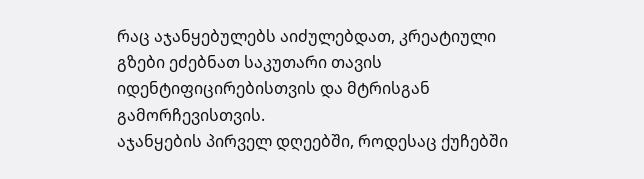რაც აჯანყებულებს აიძულებდათ, კრეატიული გზები ეძებნათ საკუთარი თავის იდენტიფიცირებისთვის და მტრისგან გამორჩევისთვის.
აჯანყების პირველ დღეებში, როდესაც ქუჩებში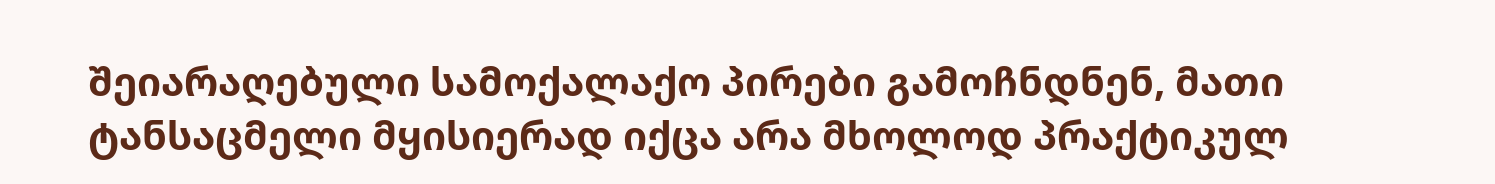შეიარაღებული სამოქალაქო პირები გამოჩნდნენ, მათი ტანსაცმელი მყისიერად იქცა არა მხოლოდ პრაქტიკულ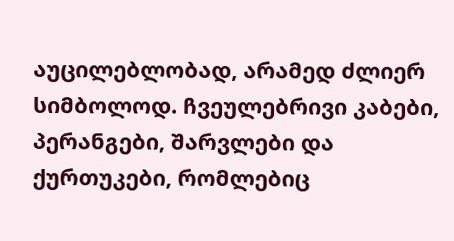აუცილებლობად, არამედ ძლიერ სიმბოლოდ. ჩვეულებრივი კაბები, პერანგები, შარვლები და ქურთუკები, რომლებიც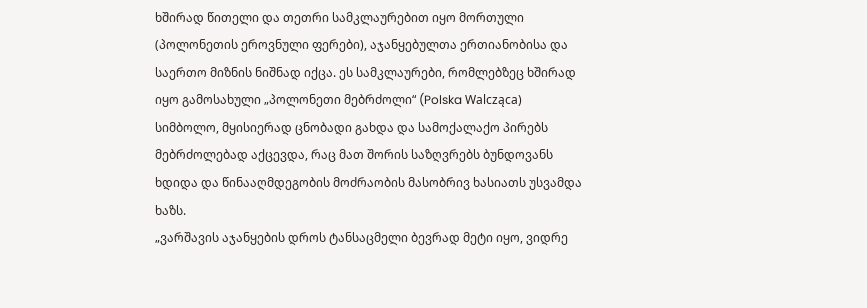ხშირად წითელი და თეთრი სამკლაურებით იყო მორთული (პოლონეთის ეროვნული ფერები), აჯანყებულთა ერთიანობისა და საერთო მიზნის ნიშნად იქცა. ეს სამკლაურები, რომლებზეც ხშირად იყო გამოსახული „პოლონეთი მებრძოლი“ (Polska Walcząca) სიმბოლო, მყისიერად ცნობადი გახდა და სამოქალაქო პირებს მებრძოლებად აქცევდა, რაც მათ შორის საზღვრებს ბუნდოვანს ხდიდა და წინააღმდეგობის მოძრაობის მასობრივ ხასიათს უსვამდა ხაზს.
„ვარშავის აჯანყების დროს ტანსაცმელი ბევრად მეტი იყო, ვიდრე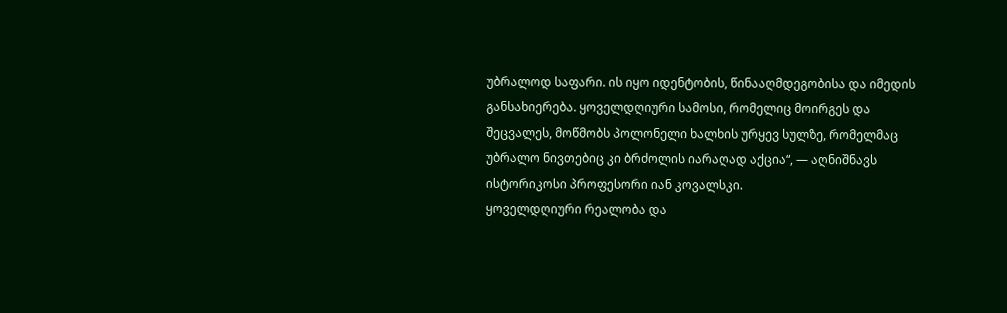უბრალოდ საფარი. ის იყო იდენტობის, წინააღმდეგობისა და იმედის განსახიერება. ყოველდღიური სამოსი, რომელიც მოირგეს და შეცვალეს, მოწმობს პოლონელი ხალხის ურყევ სულზე, რომელმაც უბრალო ნივთებიც კი ბრძოლის იარაღად აქცია“, — აღნიშნავს ისტორიკოსი პროფესორი იან კოვალსკი.
ყოველდღიური რეალობა და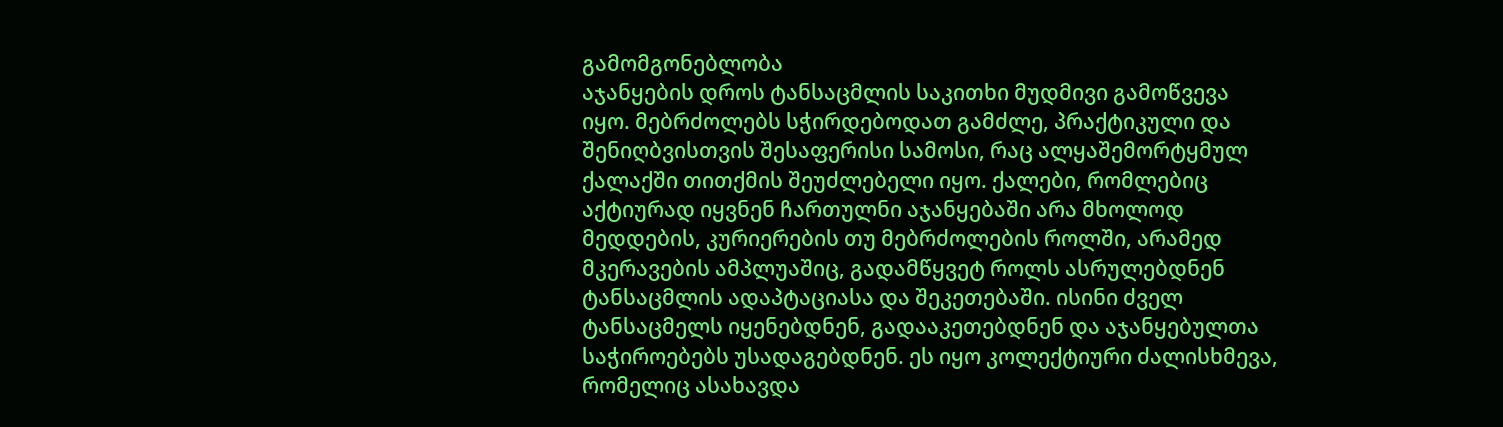გამომგონებლობა
აჯანყების დროს ტანსაცმლის საკითხი მუდმივი გამოწვევა იყო. მებრძოლებს სჭირდებოდათ გამძლე, პრაქტიკული და შენიღბვისთვის შესაფერისი სამოსი, რაც ალყაშემორტყმულ ქალაქში თითქმის შეუძლებელი იყო. ქალები, რომლებიც აქტიურად იყვნენ ჩართულნი აჯანყებაში არა მხოლოდ მედდების, კურიერების თუ მებრძოლების როლში, არამედ მკერავების ამპლუაშიც, გადამწყვეტ როლს ასრულებდნენ ტანსაცმლის ადაპტაციასა და შეკეთებაში. ისინი ძველ ტანსაცმელს იყენებდნენ, გადააკეთებდნენ და აჯანყებულთა საჭიროებებს უსადაგებდნენ. ეს იყო კოლექტიური ძალისხმევა, რომელიც ასახავდა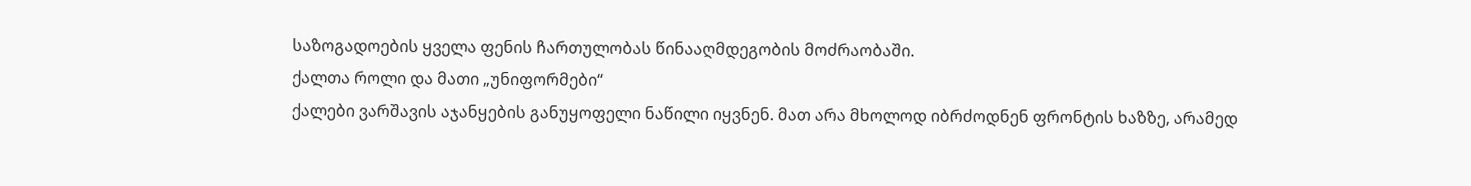საზოგადოების ყველა ფენის ჩართულობას წინააღმდეგობის მოძრაობაში.
ქალთა როლი და მათი „უნიფორმები“
ქალები ვარშავის აჯანყების განუყოფელი ნაწილი იყვნენ. მათ არა მხოლოდ იბრძოდნენ ფრონტის ხაზზე, არამედ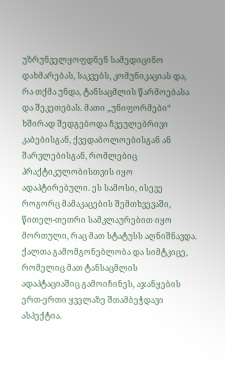უზრუნველყოფდნენ სამედიცინო დახმარებას, საკვებს, კომუნიკაციას და, რა თქმა უნდა, ტანსაცმლის წარმოებასა და შეკეთებას. მათი „უნიფორმები“ ხშირად შედგებოდა ჩვეულებრივი კაბებისგან, ქვედაბოლოებისგან ან შარვლებისგან, რომლებიც პრაქტიკულობისთვის იყო ადაპტირებული. ეს სამოსი, ისევე როგორც მამაკაცების შემთხვევაში, წითელ-თეთრი სამკლაურებით იყო მორთული, რაც მათ სტატუსს აღნიშნავდა. ქალთა გამომგონებლობა და სიმტკიცე, რომელიც მათ ტანსაცმლის ადაპტაციაშიც გამოიჩინეს, აჯანყების ერთ-ერთი ყველაზე შთამბეჭდავი ასპექტია.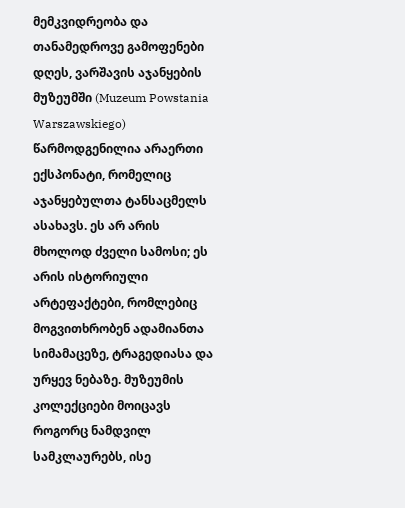მემკვიდრეობა და თანამედროვე გამოფენები
დღეს, ვარშავის აჯანყების მუზეუმში (Muzeum Powstania Warszawskiego) წარმოდგენილია არაერთი ექსპონატი, რომელიც აჯანყებულთა ტანსაცმელს ასახავს. ეს არ არის მხოლოდ ძველი სამოსი; ეს არის ისტორიული არტეფაქტები, რომლებიც მოგვითხრობენ ადამიანთა სიმამაცეზე, ტრაგედიასა და ურყევ ნებაზე. მუზეუმის კოლექციები მოიცავს როგორც ნამდვილ სამკლაურებს, ისე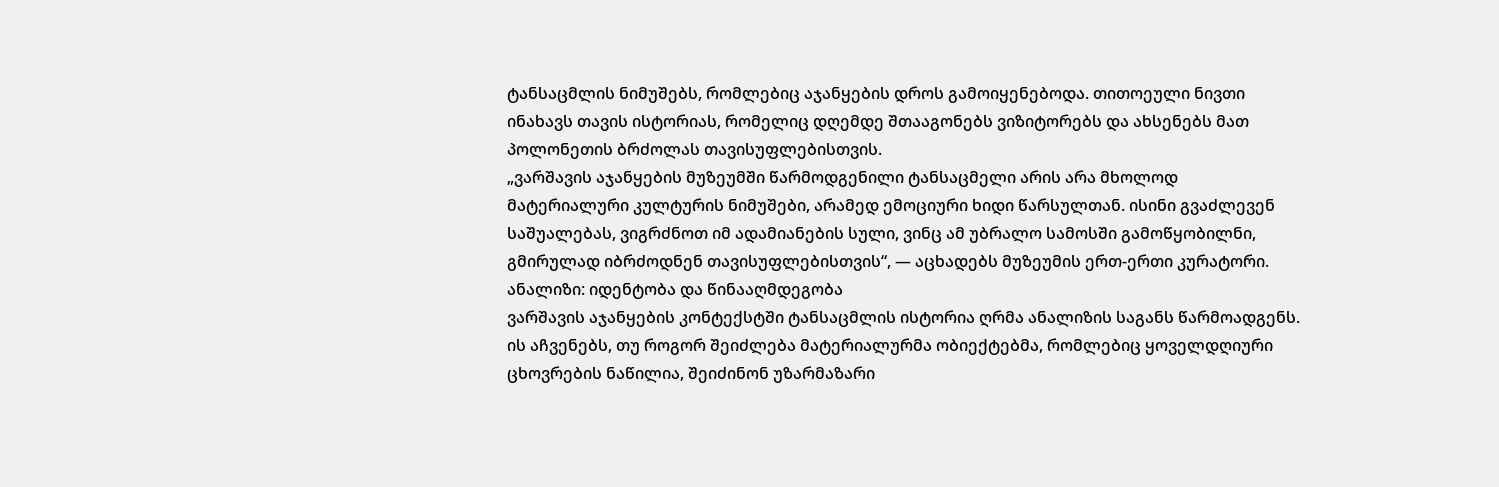ტანსაცმლის ნიმუშებს, რომლებიც აჯანყების დროს გამოიყენებოდა. თითოეული ნივთი ინახავს თავის ისტორიას, რომელიც დღემდე შთააგონებს ვიზიტორებს და ახსენებს მათ პოლონეთის ბრძოლას თავისუფლებისთვის.
„ვარშავის აჯანყების მუზეუმში წარმოდგენილი ტანსაცმელი არის არა მხოლოდ მატერიალური კულტურის ნიმუშები, არამედ ემოციური ხიდი წარსულთან. ისინი გვაძლევენ საშუალებას, ვიგრძნოთ იმ ადამიანების სული, ვინც ამ უბრალო სამოსში გამოწყობილნი, გმირულად იბრძოდნენ თავისუფლებისთვის“, — აცხადებს მუზეუმის ერთ-ერთი კურატორი.
ანალიზი: იდენტობა და წინააღმდეგობა
ვარშავის აჯანყების კონტექსტში ტანსაცმლის ისტორია ღრმა ანალიზის საგანს წარმოადგენს. ის აჩვენებს, თუ როგორ შეიძლება მატერიალურმა ობიექტებმა, რომლებიც ყოველდღიური ცხოვრების ნაწილია, შეიძინონ უზარმაზარი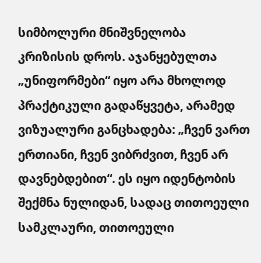სიმბოლური მნიშვნელობა კრიზისის დროს. აჯანყებულთა „უნიფორმები“ იყო არა მხოლოდ პრაქტიკული გადაწყვეტა, არამედ ვიზუალური განცხადება: „ჩვენ ვართ ერთიანი, ჩვენ ვიბრძვით, ჩვენ არ დავნებდებით“. ეს იყო იდენტობის შექმნა ნულიდან, სადაც თითოეული სამკლაური, თითოეული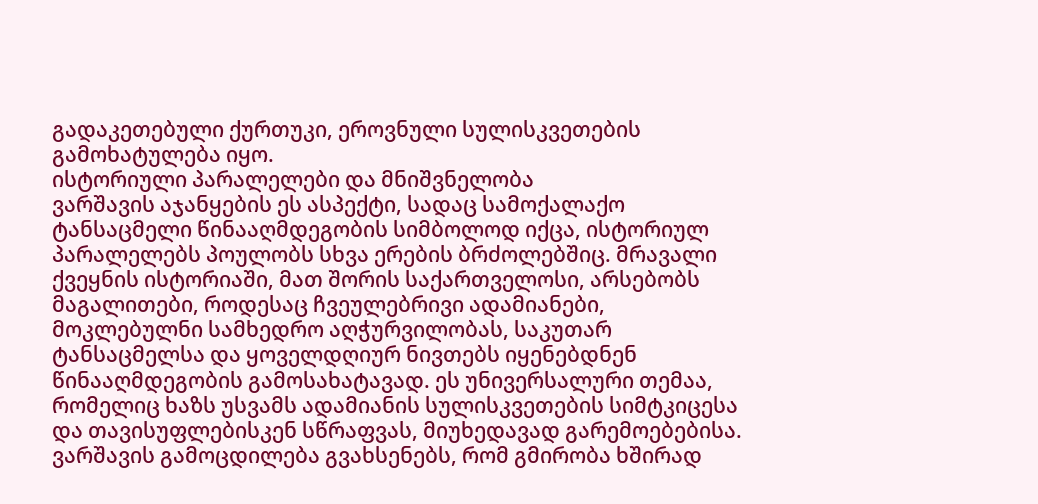გადაკეთებული ქურთუკი, ეროვნული სულისკვეთების გამოხატულება იყო.
ისტორიული პარალელები და მნიშვნელობა
ვარშავის აჯანყების ეს ასპექტი, სადაც სამოქალაქო ტანსაცმელი წინააღმდეგობის სიმბოლოდ იქცა, ისტორიულ პარალელებს პოულობს სხვა ერების ბრძოლებშიც. მრავალი ქვეყნის ისტორიაში, მათ შორის საქართველოსი, არსებობს მაგალითები, როდესაც ჩვეულებრივი ადამიანები, მოკლებულნი სამხედრო აღჭურვილობას, საკუთარ ტანსაცმელსა და ყოველდღიურ ნივთებს იყენებდნენ წინააღმდეგობის გამოსახატავად. ეს უნივერსალური თემაა, რომელიც ხაზს უსვამს ადამიანის სულისკვეთების სიმტკიცესა და თავისუფლებისკენ სწრაფვას, მიუხედავად გარემოებებისა. ვარშავის გამოცდილება გვახსენებს, რომ გმირობა ხშირად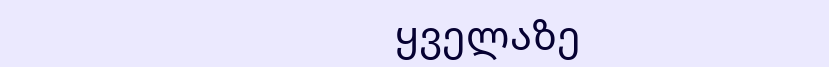ყველაზე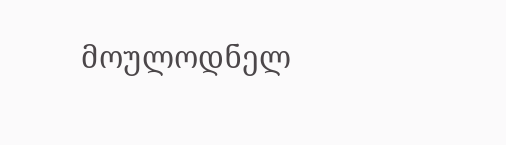მოულოდნელ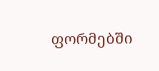ფორმებში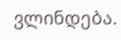ვლინდება.